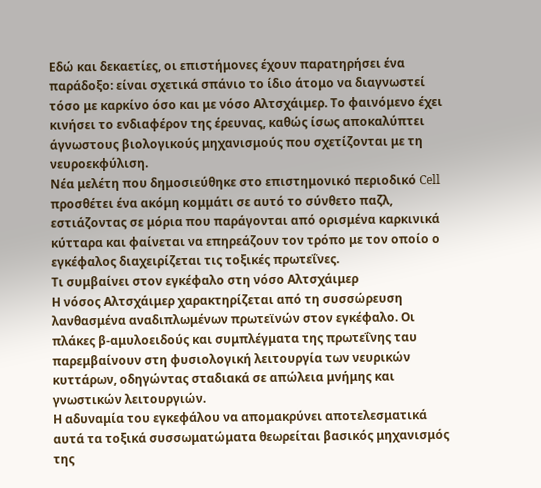Εδώ και δεκαετίες, οι επιστήμονες έχουν παρατηρήσει ένα παράδοξο: είναι σχετικά σπάνιο το ίδιο άτομο να διαγνωστεί τόσο με καρκίνο όσο και με νόσο Αλτσχάιμερ. Το φαινόμενο έχει κινήσει το ενδιαφέρον της έρευνας, καθώς ίσως αποκαλύπτει άγνωστους βιολογικούς μηχανισμούς που σχετίζονται με τη νευροεκφύλιση.
Νέα μελέτη που δημοσιεύθηκε στο επιστημονικό περιοδικό Cell προσθέτει ένα ακόμη κομμάτι σε αυτό το σύνθετο παζλ, εστιάζοντας σε μόρια που παράγονται από ορισμένα καρκινικά κύτταρα και φαίνεται να επηρεάζουν τον τρόπο με τον οποίο ο εγκέφαλος διαχειρίζεται τις τοξικές πρωτεΐνες.
Τι συμβαίνει στον εγκέφαλο στη νόσο Αλτσχάιμερ
Η νόσος Αλτσχάιμερ χαρακτηρίζεται από τη συσσώρευση λανθασμένα αναδιπλωμένων πρωτεϊνών στον εγκέφαλο. Οι πλάκες β-αμυλοειδούς και συμπλέγματα της πρωτεΐνης ταυ παρεμβαίνουν στη φυσιολογική λειτουργία των νευρικών κυττάρων, οδηγώντας σταδιακά σε απώλεια μνήμης και γνωστικών λειτουργιών.
Η αδυναμία του εγκεφάλου να απομακρύνει αποτελεσματικά αυτά τα τοξικά συσσωματώματα θεωρείται βασικός μηχανισμός της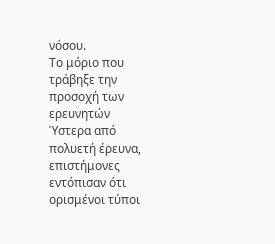νόσου.
Το μόριο που τράβηξε την προσοχή των ερευνητών
Ύστερα από πολυετή έρευνα, επιστήμονες εντόπισαν ότι ορισμένοι τύποι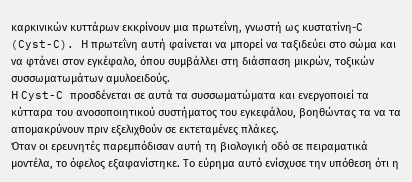καρκινικών κυττάρων εκκρίνουν μια πρωτεΐνη, γνωστή ως κυστατίνη-C (Cyst-C). Η πρωτεΐνη αυτή φαίνεται να μπορεί να ταξιδεύει στο σώμα και να φτάνει στον εγκέφαλο, όπου συμβάλλει στη διάσπαση μικρών, τοξικών συσσωματωμάτων αμυλοειδούς.
Η Cyst-C προσδένεται σε αυτά τα συσσωματώματα και ενεργοποιεί τα κύτταρα του ανοσοποιητικού συστήματος του εγκεφάλου, βοηθώντας τα να τα απομακρύνουν πριν εξελιχθούν σε εκτεταμένες πλάκες.
Όταν οι ερευνητές παρεμπόδισαν αυτή τη βιολογική οδό σε πειραματικά μοντέλα, το όφελος εξαφανίστηκε. Το εύρημα αυτό ενίσχυσε την υπόθεση ότι η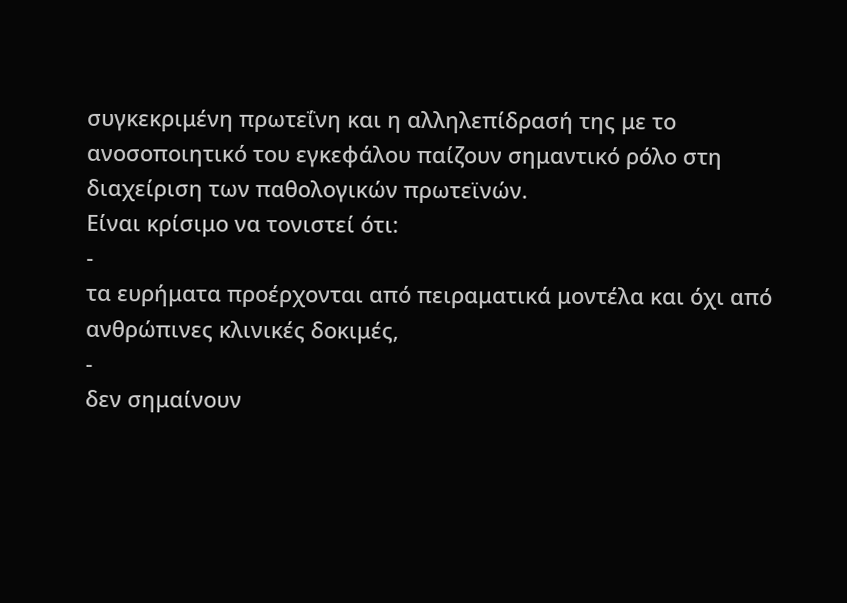συγκεκριμένη πρωτεΐνη και η αλληλεπίδρασή της με το ανοσοποιητικό του εγκεφάλου παίζουν σημαντικό ρόλο στη διαχείριση των παθολογικών πρωτεϊνών.
Είναι κρίσιμο να τονιστεί ότι:
-
τα ευρήματα προέρχονται από πειραματικά μοντέλα και όχι από ανθρώπινες κλινικές δοκιμές,
-
δεν σημαίνουν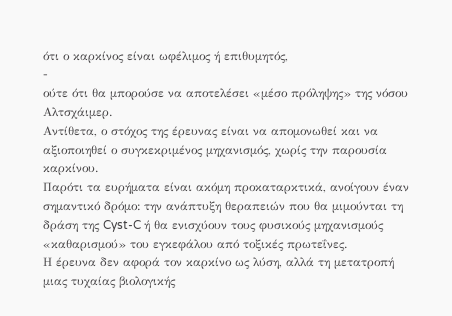ότι ο καρκίνος είναι ωφέλιμος ή επιθυμητός,
-
ούτε ότι θα μπορούσε να αποτελέσει «μέσο πρόληψης» της νόσου Αλτσχάιμερ.
Αντίθετα, ο στόχος της έρευνας είναι να απομονωθεί και να αξιοποιηθεί ο συγκεκριμένος μηχανισμός, χωρίς την παρουσία καρκίνου.
Παρότι τα ευρήματα είναι ακόμη προκαταρκτικά, ανοίγουν έναν σημαντικό δρόμο: την ανάπτυξη θεραπειών που θα μιμούνται τη δράση της Cyst-C ή θα ενισχύουν τους φυσικούς μηχανισμούς «καθαρισμού» του εγκεφάλου από τοξικές πρωτεΐνες.
Η έρευνα δεν αφορά τον καρκίνο ως λύση, αλλά τη μετατροπή μιας τυχαίας βιολογικής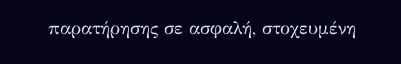παρατήρησης σε ασφαλή, στοχευμένη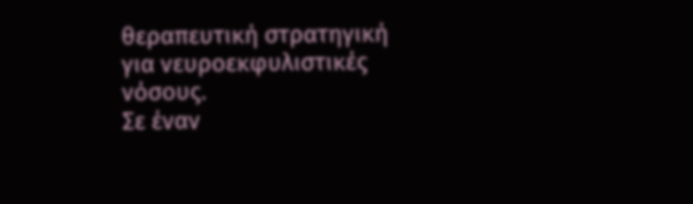θεραπευτική στρατηγική για νευροεκφυλιστικές νόσους.
Σε έναν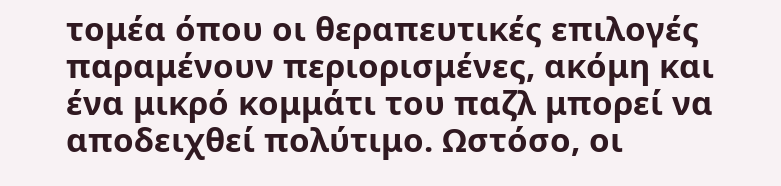τομέα όπου οι θεραπευτικές επιλογές παραμένουν περιορισμένες, ακόμη και ένα μικρό κομμάτι του παζλ μπορεί να αποδειχθεί πολύτιμο. Ωστόσο, οι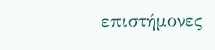επιστήμονες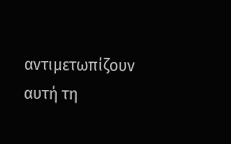αντιμετωπίζουν αυτή τη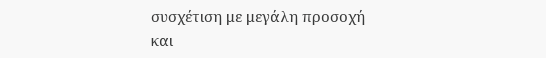συσχέτιση με μεγάλη προσοχή και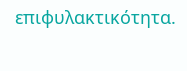επιφυλακτικότητα.